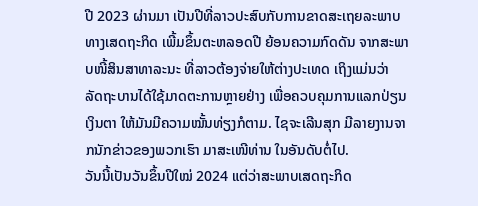ປີ 2023 ຜ່ານມາ ເປັນປີທີ່ລາວປະສົບກັບການຂາດສະເຖຍລະພາບທາງເສດຖະກິດ ເພີ້ມຂຶ້ນຕະຫລອດປີ ຍ້ອນຄວາມກົດດັນ ຈາກສະພາບໜີ້ສິນສາທາລະນະ ທີ່ລາວຕ້ອງຈ່າຍໃຫ້ຕ່າງປະເທດ ເຖິງແມ່ນວ່າ ລັດຖະບານໄດ້ໃຊ້ມາດຕະການຫຼາຍຢ່າງ ເພື່ອຄວບຄຸມການແລກປ່ຽນເງິນຕາ ໃຫ້ມັນມີຄວາມໝັ້ນທ່ຽງກໍຕາມ. ໄຊຈະເລີນສຸກ ມີລາຍງານຈາກນັກຂ່າວຂອງພວກເຮົາ ມາສະເໜີທ່ານ ໃນອັນດັບຕໍ່ໄປ.
ວັນນີ້ເປັນວັນຂຶ້ນປີໃໝ່ 2024 ແຕ່ວ່າສະພາບເສດຖະກິດ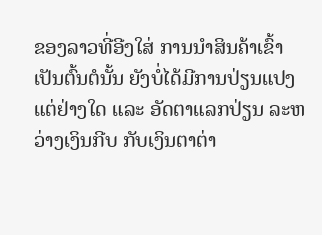ຂອງລາວທີ່ອີງໃສ່ ການນໍາສິນຄ້າເຂົ້າເປັນຕົ້ນຕໍນັ້ນ ຍັງບໍ່ໄດ້ມີການປ່ຽນແປງແຕ່ຢ່າງໃດ ແລະ ອັດຕາແລກປ່ຽນ ລະຫວ່າງເງິນກີບ ກັບເງິນຕາຕ່າ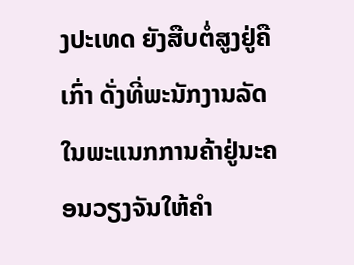ງປະເທດ ຍັງສືບຕໍ່ສູງຢູ່ຄືເກົ່າ ດັ່ງທີ່ພະນັກງານລັດໃນພະແນກການຄ້າຢູ່ນະຄອນວຽງຈັນໃຫ້ຄໍາ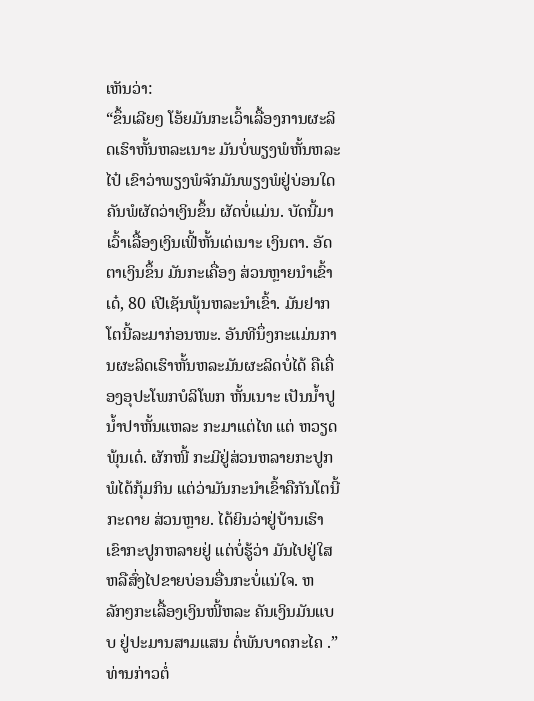ເຫັນວ່າ:
“ຂຶ້ນເລີຍໆ ໂອ້ຍມັນກະເວົ້າເລື້ອງການຜະລິດເຮົາຫັ້ນຫລະເນາະ ມັນບໍ່ພຽງພໍຫັ້ນຫລະໄປ໋ ເຂົາວ່າພຽງພໍຈັກມັນພຽງພໍຢູ່ບ່ອນໃດ ຄັນພໍຜັດວ່າເງິນຂຶ້ນ ຜັດບໍ່ແມ່ນ. ບັດນີ້ມາເວົ້າເລື້ອງເງິນເຟີ້ຫັ້ນເດ່ເນາະ ເງິນຕາ. ອັດຕາເງິນຂຶ້ນ ມັນກະເຄື່ອງ ສ່ວນຫຼາຍນໍາເຂົ້າເດ໋, 80 ເປີເຊັນພຸ້ນຫລະນໍາເຂົ້າ. ມັນຢາກໂຕນີ້ລະມາກ່ອນໜະ. ອັນທີນຶ່ງກະແມ່ນການຜະລິດເຮົາຫັ້ນຫລະມັນຜະລິດບໍ່ໄດ້ ຄືເຄື່ອງອຸປະໂພກບໍລິໂພກ ຫັ້ນເນາະ ເປັນນໍ້າປູ ນໍ້າປາຫັ້ນແຫລະ ກະມາແຕ່ໄທ ແຕ່ ຫວຽດພຸ້ນເດ໋. ຜັກໜີ້ ກະມີຢູ່ສ່ວນຫລາຍກະປູກພໍໄດ້ກຸ້ມກິນ ແຕ່ວ່າມັນກະນໍາເຂົ້າຄືກັນໂຕນີ້ກະດາຍ ສ່ວນຫຼາຍ. ໄດ້ຍິນວ່າຢູ່ບ້ານເຮົາເຂົາກະປູກຫລາຍຢູ່ ແຕ່ບໍ່ຮູ້ວ່າ ມັນໄປຢູ່ໃສ ຫລືສົ່ງໄປຂາຍບ່ອນອື່ນກະບໍ່ແນ່ໃຈ. ຫລັກໆກະເລື້ອງເງິນໜີ້ຫລະ ຄັນເງິນມັນແບບ ຢູ່ປະມານສາມແສນ ຕໍ່ພັນບາດກະໄຄ .”
ທ່ານກ່າວຕໍ່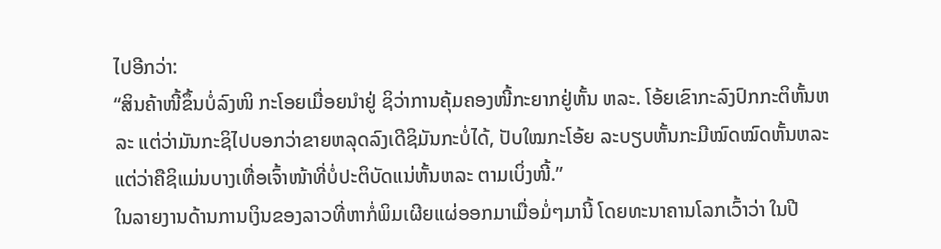ໄປອີກວ່າ:
“ສິນຄ້າໜີ້ຂຶ້ນບໍ່ລົງໜິ ກະໂອຍເມື່ອຍນໍາຢູ່ ຊິວ່າການຄຸ້ມຄອງໜີ້ກະຍາກຢູ່ຫັ້ນ ຫລະ. ໂອ້ຍເຂົາກະລົງປົກກະຕິຫັ້ນຫລະ ແຕ່ວ່າມັນກະຊິໄປບອກວ່າຂາຍຫລຸດລົງເດີຊິມັນກະບໍ່ໄດ້, ປັບໃໝກະໂອ້ຍ ລະບຽບຫັ້ນກະມີໝົດໝົດຫັ້ນຫລະ ແຕ່ວ່າຄືຊິແມ່ນບາງເທື່ອເຈົ້າໜ້າທີ່ບໍ່ປະຕິບັດແນ່ຫັ້ນຫລະ ຕາມເບິ່ງໜີ້.”
ໃນລາຍງານດ້ານການເງິນຂອງລາວທີ່ຫາກໍ່ພິມເຜີຍແຜ່ອອກມາເມື່ອມໍ່ໆມານີ້ ໂດຍທະນາຄານໂລກເວົ້າວ່າ ໃນປີ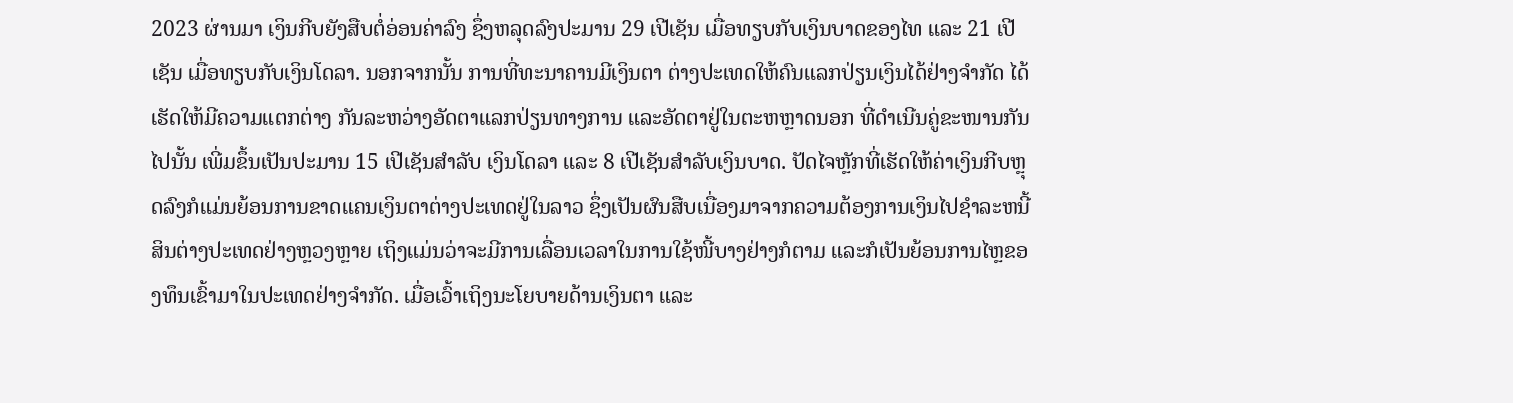2023 ຜ່ານມາ ເງິນກີບຍັງສືບຕໍ່ອ່ອນຄ່າລົງ ຊຶ່ງຫລຸດລົງປະມານ 29 ເປີເຊັນ ເມື່ອທຽບກັບເງິນບາດຂອງໄທ ແລະ 21 ເປີເຊັນ ເມື່ອທຽບກັບເງິນໂດລາ. ນອກຈາກນັ້ນ ການທີ່ທະນາຄານມີເງິນຕາ ຕ່າງປະເທດໃຫ້ຄົນແລກປ່ຽນເງິນໄດ້ຢ່າງຈໍາກັດ ໄດ້ເຮັດໃຫ້ມີຄວາມແຕກຕ່າງ ກັນລະຫວ່າງອັດຕາແລກປ່ຽນທາງການ ແລະອັດຕາຢູ່ໃນຕະຫຫຼາດນອກ ທີ່ດໍາເນີນຄູ່ຂະໜານກັນໄປນັ້ນ ເພີ່ມຂຶ້ນເປັນປະມານ 15 ເປີເຊັນສໍາລັບ ເງິນໂດລາ ແລະ 8 ເປີເຊັນສໍາລັບເງິນບາດ. ປັດໄຈຫຼັກທີ່ເຮັດໃຫ້ຄ່າເງິນກີບຫຼຸດລົງກໍແມ່ນຍ້ອນການຂາດແຄນເງິນຕາຕ່າງປະເທດຢູ່ໃນລາວ ຊຶ່ງເປັນຜົນສືບເນື່ອງມາຈາກຄວາມຕ້ອງການເງິນໄປຊໍາລະຫນີ້ສິນຕ່າງປະເທດຢ່າງຫຼວງຫຼາຍ ເຖິງແມ່ນວ່າຈະມີການເລື່ອນເວລາໃນການໃຊ້ໜີ້ບາງຢ່າງກໍຕາມ ແລະກໍເປັນຍ້ອນການໄຫຼຂອງທຶນເຂົ້າມາໃນປະເທດຢ່າງຈໍາກັດ. ເມື່ອເວົ້າເຖິງນະໂຍບາຍດ້ານເງິນຕາ ແລະ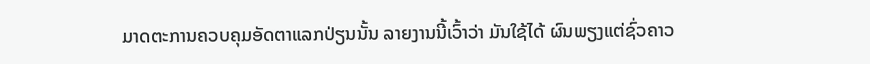ມາດຕະການຄວບຄຸມອັດຕາແລກປ່ຽນນັ້ນ ລາຍງານນີ້ເວົ້າວ່າ ມັນໃຊ້ໄດ້ ຜົນພຽງແຕ່ຊົ່ວຄາວ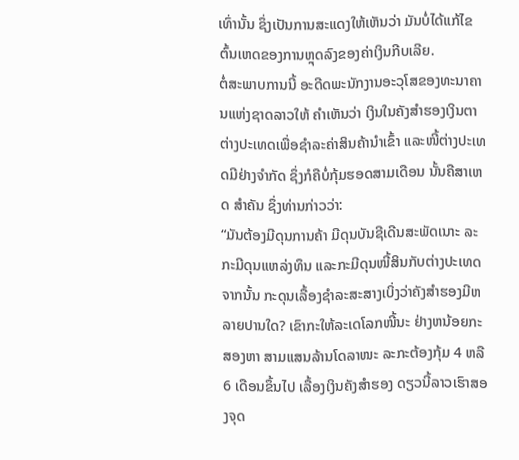ເທົ່ານັ້ນ ຊຶ່ງເປັນການສະແດງໃຫ້ເຫັນວ່າ ມັນບໍ່ໄດ້ແກ້ໄຂຕົ້ນເຫດຂອງການຫຼຸດລົງຂອງຄ່າເງິນກີບເລີຍ.
ຕໍ່ສະພາບການນີ້ ອະດີດພະນັກງານອະວຸໂສຂອງທະນາຄານແຫ່ງຊາດລາວໃຫ້ ຄໍາເຫັນວ່າ ເງິນໃນຄັງສໍາຮອງເງິນຕາຕ່າງປະເທດເພື່ອຊໍາລະຄ່າສິນຄ້ານໍາເຂົ້າ ແລະໜີ້ຕ່າງປະເທດມີຢ່າງຈໍາກັດ ຊຶ່ງກໍຄືບໍ່ກຸ້ມຮອດສາມເດືອນ ນັ້ນຄືສາເຫດ ສໍາຄັນ ຊຶ່ງທ່ານກ່າວວ່າ:
“ມັນຕ້ອງມີດຸນການຄ້າ ມີດຸນບັນຊີເດີນສະພັດເນາະ ລະກະມີດຸນແຫລ່ງທຶນ ແລະກະມີດຸນໜີ້ສິນກັບຕ່າງປະເທດ ຈາກນັ້ນ ກະດຸນເລື້ອງຊໍາລະສະສາງເບິ່ງວ່າຄັງສໍາຮອງມີຫລາຍປານໃດ? ເຂົາກະໃຫ້ລະເດໂລກໜີ້ນະ ຢ່າງຫນ້ອຍກະ ສອງຫາ ສາມແສນລ້ານໂດລາໜະ ລະກະຕ້ອງກຸ້ມ 4 ຫລື 6 ເດືອນຂຶ້ນໄປ ເລື້ອງເງິນຄັງສໍາຮອງ ດຽວນີ້ລາວເຮົາສອງຈຸດ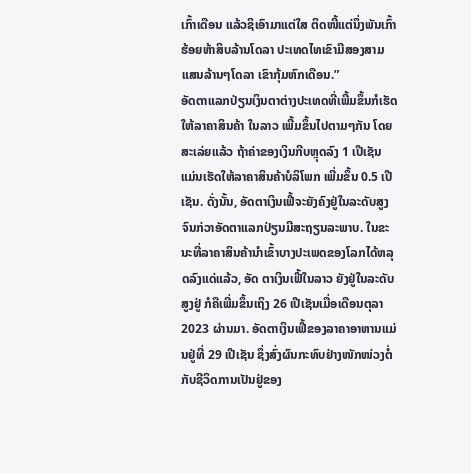ເກົ້າເດືອນ ແລ້ວຊິເອົາມາແຕ່ໃສ ຕິດໜີ້ແຕ່ນຶ່ງພັນເກົ້າຮ້ອຍຫ້າສິບລ້ານໂດລາ ປະເທດໄທເຂົາມີສອງສາມແສນລ້ານໆໂດລາ ເຂົາກຸ້ມຫົກເດືອນ.”
ອັດຕາແລກປ່ຽນເງິນຕາຕ່າງປະເທດທີ່ເພີ້ມຂຶ້ນກໍເຮັດໃຫ້ລາຄາສິນຄ້າ ໃນລາວ ເພີ້ມຂຶ້ນໄປຕາມໆກັນ ໂດຍສະເລ່ຍແລ້ວ ຖ້າຄ່າຂອງເງິນກີບຫຼຸດລົງ 1 ເປີເຊັນ ແມ່ນເຮັດໃຫ້ລາຄາສິນຄ້າບໍລິໂພກ ເພີ່ມຂຶ້ນ 0.5 ເປີເຊັນ. ດັ່ງນັ້ນ, ອັດຕາເງິນເຟີ້ຈະຍັງຄົງຢູ່ໃນລະດັບສູງ ຈົນກ່ວາອັດຕາແລກປ່ຽນມີສະຖຽນລະພາບ. ໃນຂະນະທີ່ລາຄາສິນຄ້ານຳເຂົ້າບາງປະເພດຂອງໂລກໄດ້ຫລຸດລົງແດ່ແລ້ວ, ອັດ ຕາເງິນເຟີ້ໃນລາວ ຍັງຢູ່ໃນລະດັບສູງຢູ່ ກໍຄືເພີ່ມຂຶ້ນເຖິງ 26 ເປີເຊັນເມື່ອເດືອນຕຸລາ 2023 ຜ່ານມາ. ອັດຕາເງິນເຟີ້ຂອງລາຄາອາຫານແມ່ນຢູ່ທີ່ 29 ເປີເຊັນ ຊຶ່ງສົ່ງຜົນກະທົບຢ່າງໜັກໜ່ວງຕໍ່ກັບຊີວິດການເປັນຢູ່ຂອງ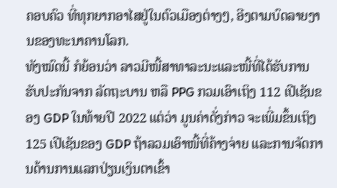ຄອບຄົວ ທີ່ທຸກຍາກອາໄສຢູ່ໃນຕົວເມືອງຕ່າງໆ, ອີງຕາມບົດລາຍງານຂອງທະນາຄານໂລກ.
ທັງໝົດນີ້ ກໍຍ້ອນວ່າ ລາວມີໜີ້ສາທາລະນະແລະໜີ້ທີ່ໄດ້ຮັບການຮັບປະກັນຈາກ ລັດຖະບານ ຫລື PPG ກວມເອົາເຖິງ 112 ເປີເຊັນຂອງ GDP ໃນທ້າຍປີ 2022 ແຕ່ວ່າ ມູນຄ່າດັ່ງກ່າວ ຈະເພີ່ມຂຶ້ນເຖິງ 125 ເປີເຊັນຂອງ GDP ຖ້າລວມເອົາໜີ້ທີ່ຄ້າງຈ່າຍ ແລະການຈັດການດ້ານການແລກປ່ຽນເງິນຕາເຂົ້າ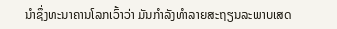ນໍາຊຶ່ງທະນາຄານໂລກເວົ້າວ່າ ມັນກໍາລັງທຳລາຍສະຖຽນລະພາບເສດ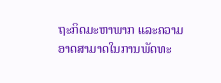ຖະກິດມະຫາພາກ ແລະຄວາມອາດສາມາດໃນການພັດທະ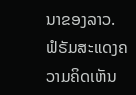ນາຂອງລາວ.
ຟໍຣັມສະແດງຄວາມຄິດເຫັນ